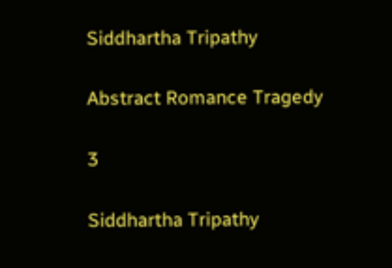Siddhartha Tripathy

Abstract Romance Tragedy

3

Siddhartha Tripathy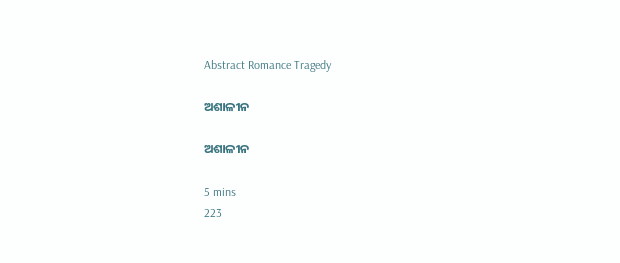Abstract Romance Tragedy

ଅଶାଳୀନ

ଅଶାଳୀନ

5 mins
223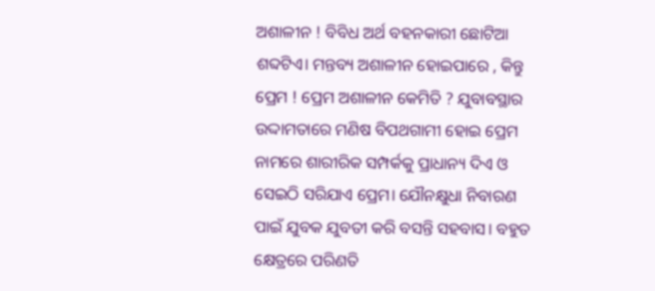ଅଶାଳୀନ ! ବିବିଧ ଅର୍ଥ ବହନକାରୀ ଛୋଟିଆ ଶବ୍ଦଟିଏ। ମନ୍ତବ୍ୟ ଅଶାଳୀନ ହୋଇପାରେ , କିନ୍ତୁ ପ୍ରେମ ! ପ୍ରେମ ଅଶାଳୀନ କେମିତି ? ଯୁବାବସ୍ଥାର ଉଦ୍ଦାମତାରେ ମଣିଷ ବିପଥଗାମୀ ହୋଇ ପ୍ରେମ ନାମରେ ଶାରୀରିକ ସମ୍ପର୍କକୁ ପ୍ରାଧାନ୍ୟ ଦିଏ ଓ ସେଇଠି ସରିଯାଏ ପ୍ରେମ। ଯୌନକ୍ଷୁଧା ନିବାରଣ ପାଇଁ ଯୁବକ ଯୁବତୀ କରି ବସନ୍ତି ସହବାସ। ବହୁତ କ୍ଷେତ୍ରରେ ପରିଣତି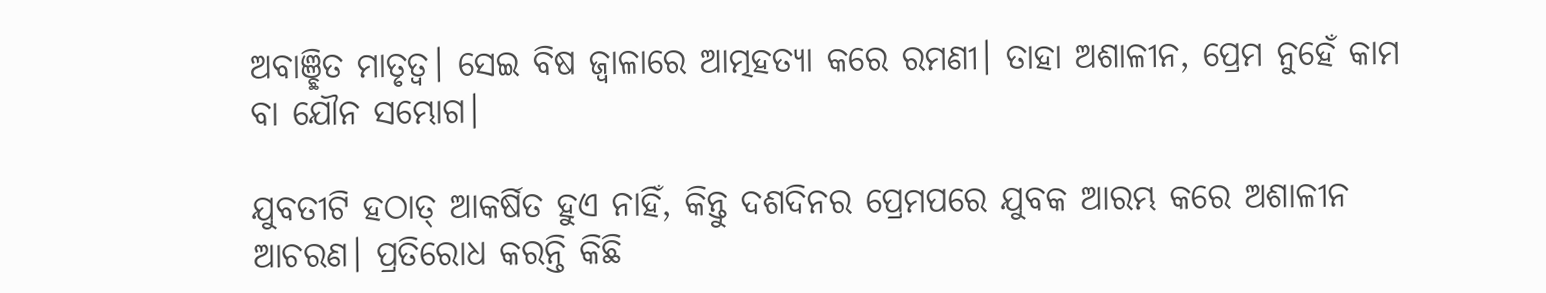ଅବାଞ୍ଛିତ ମାତୃତ୍ଵ। ସେଇ ବିଷ ଜ୍ୱାଳାରେ ଆତ୍ମହତ୍ୟା କରେ ରମଣୀ। ତାହା ଅଶାଳୀନ, ପ୍ରେମ ନୁହେଁ କାମ ବା ଯୌନ ସମ୍ଭୋଗ।

ଯୁବତୀଟି ହଠାତ୍ ଆକର୍ଷିତ ହୁଏ ନାହିଁ, କିନ୍ତୁ ଦଶଦିନର ପ୍ରେମପରେ ଯୁବକ ଆରମ୍ଭ କରେ ଅଶାଳୀନ ଆଚରଣ। ପ୍ରତିରୋଧ କରନ୍ତି କିଛି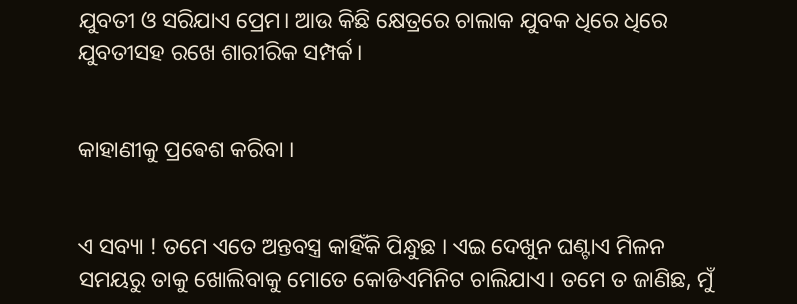ଯୁବତୀ ଓ ସରିଯାଏ ପ୍ରେମ। ଆଉ କିଛି କ୍ଷେତ୍ରରେ ଚାଲାକ ଯୁବକ ଧିରେ ଧିରେ ଯୁବତୀସହ ରଖେ ଶାରୀରିକ ସମ୍ପର୍କ।


କାହାଣୀକୁ ପ୍ରଵେଶ କରିବା ।


ଏ ସବ୍ୟା ! ତମେ ଏତେ ଅନ୍ତବସ୍ତ୍ର କାହିଁକି ପିନ୍ଧୁଛ । ଏଇ ଦେଖୁନ ଘଣ୍ଟାଏ ମିଳନ ସମୟରୁ ତାକୁ ଖୋଲିବାକୁ ମୋତେ କୋଡିଏମିନିଟ ଚାଲିଯାଏ। ତମେ ତ ଜାଣିଛ, ମୁଁ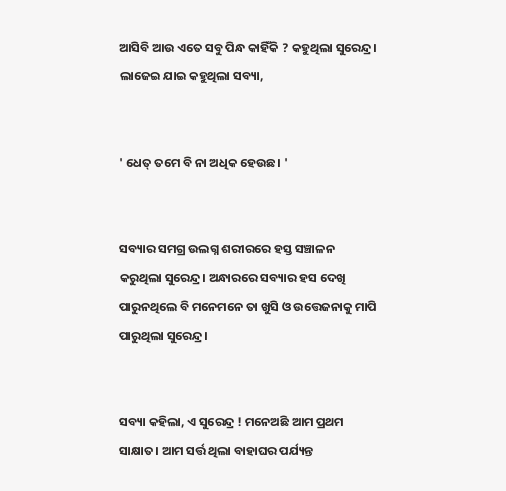ଆସିବି ଆଉ ଏତେ ସବୁ ପିନ୍ଧ କାହିଁକି ? କହୁଥିଲା ସୁରେନ୍ଦ୍ର। ଲାଜେଇ ଯାଇ କହୁଥିଲା ସବ୍ୟା,


' ଧେତ୍ ତମେ ବି ନା ଅଧିକ ହେଉଛ। '


ସବ୍ୟାର ସମଗ୍ର ଉଲଗ୍ନ ଶରୀରରେ ହସ୍ତ ସଞ୍ଚାଳନ କରୁଥିଲା ସୁରେନ୍ଦ୍ର। ଅନ୍ଧାରରେ ସବ୍ୟାର ହସ ଦେଖି ପାରୁନଥିଲେ ବି ମନେମନେ ତା ଖୁସି ଓ ଉତ୍ତେଜନାକୁ ମାପି ପାରୁଥିଲା ସୁରେନ୍ଦ୍ର।


ସବ୍ୟା କହିଲା, ଏ ସୁରେନ୍ଦ୍ର ! ମନେଅଛି ଆମ ପ୍ରଥମ ସାକ୍ଷାତ। ଆମ ସର୍ତ୍ତ ଥିଲା ବାହାଘର ପର୍ଯ୍ୟନ୍ତ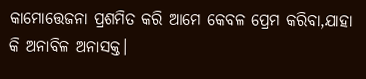କାମୋତ୍ତେଜନା ପ୍ରଶମିତ କରି ଆମେ କେବଳ ପ୍ରେମ କରିବା,ଯାହା କି ଅନାବିଳ ଅନାସକ୍ତ।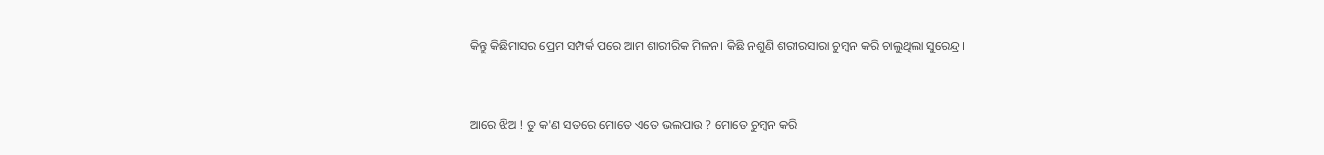କିନ୍ତୁ କିଛିମାସର ପ୍ରେମ ସମ୍ପର୍କ ପରେ ଆମ ଶାରୀରିକ ମିଳନ। କିଛି ନଶୁଣି ଶରୀରସାରା ଚୁମ୍ବନ କରି ଚାଲୁଥିଲା ସୁରେନ୍ଦ୍ର।


ଆରେ ଝିଅ ! ତୁ କ'ଣ ସତରେ ମୋତେ ଏତେ ଭଲପାଉ ? ମୋତେ ଚୁମ୍ବନ କରି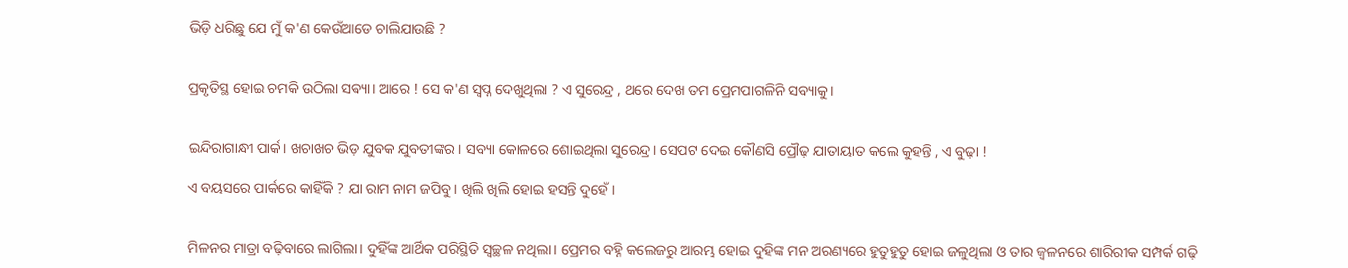ଭିଡ଼ି ଧରିଛୁ ଯେ ମୁଁ କ'ଣ କେଉଁଆଡେ ଚାଲିଯାଉଛି ?


ପ୍ରକୃତିସ୍ଥ ହୋଇ ଚମକି ଉଠିଲା ସଵ୍ୟା। ଆରେ ! ସେ କ'ଣ ସ୍ୱପ୍ନ ଦେଖୁଥିଲା ? ଏ ସୁରେନ୍ଦ୍ର , ଥରେ ଦେଖ ତମ ପ୍ରେମପାଗଳିନି ସବ୍ୟାକୁ।


ଇନ୍ଦିରାଗାନ୍ଧୀ ପାର୍କ। ଖଚାଖଚ ଭିଡ଼ ଯୁବକ ଯୁବତୀଙ୍କର। ସବ୍ୟା କୋଳରେ ଶୋଇଥିଲା ସୁରେନ୍ଦ୍ର। ସେପଟ ଦେଇ କୌଣସି ପ୍ରୌଢ଼ ଯାତାୟାତ କଲେ କୁହନ୍ତି , ଏ ବୁଢ଼ା !

ଏ ବୟସରେ ପାର୍କରେ କାହିଁକି ? ଯା ରାମ ନାମ ଜପିବୁ। ଖିଲି ଖିଲି ହୋଇ ହସନ୍ତି ଦୁହେଁ।


ମିଳନର ମାତ୍ରା ବଢ଼ିବାରେ ଲାଗିଲା। ଦୁହିଁଙ୍କ ଆର୍ଥିକ ପରିସ୍ଥିତି ସ୍ୱଚ୍ଛଳ ନଥିଲା। ପ୍ରେମର ବହ୍ନି କଲେଜରୁ ଆରମ୍ଭ ହୋଇ ଦୁହିଙ୍କ ମନ ଅରଣ୍ୟରେ ହୁତୁହୁତୁ ହୋଇ ଜଳୁଥିଲା ଓ ତାର ଜ୍ଵଳନରେ ଶାରିରୀକ ସମ୍ପର୍କ ଗଢ଼ି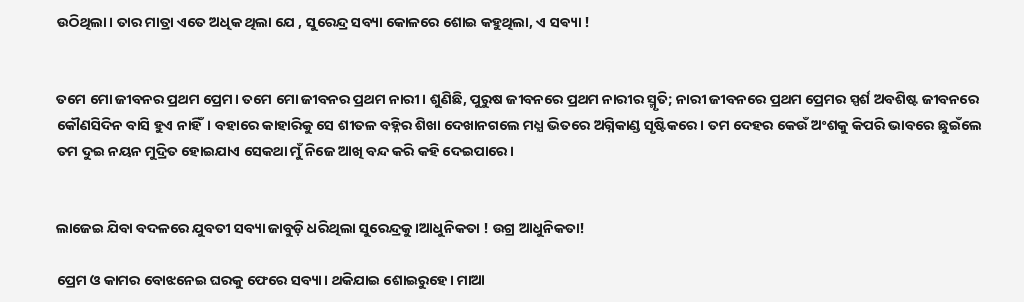ଉଠିଥିଲା। ତାର ମାତ୍ରା ଏତେ ଅଧିକ ଥିଲା ଯେ , ସୁରେନ୍ଦ୍ର ସବ୍ୟା କୋଳରେ ଶୋଇ କହୁଥିଲା, ଏ ସଵ୍ୟା !


ତମେ ମୋ ଜୀବନର ପ୍ରଥମ ପ୍ରେମ। ତମେ ମୋ ଜୀବନର ପ୍ରଥମ ନାରୀ। ଶୁଣିଛି, ପୁରୁଷ ଜୀବନରେ ପ୍ରଥମ ନାରୀର ସ୍ମୃତି; ନାରୀ ଜୀବନରେ ପ୍ରଥମ ପ୍ରେମର ସ୍ପର୍ଶ ଅବଶିଷ୍ଟ ଜୀବନରେ କୌଣସିଦିନ ବାସି ହୁଏ ନାହିଁ। ବହାରେ କାହାରିକୁ ସେ ଶୀତଳ ବହ୍ନିର ଶିଖା ଦେଖାନଗଲେ ମଧ୍ଯ ଭିତରେ ଅଗ୍ନିକାଣ୍ଡ ସୃଷ୍ଟିକରେ। ତମ ଦେହର କେଉଁ ଅଂଶକୁ କିପରି ଭାବରେ ଛୁଇଁଲେ ତମ ଦୁଇ ନୟନ ମୁଦ୍ରିତ ହୋଇଯାଏ ସେକଥା ମୁଁ ନିଜେ ଆଖି ବନ୍ଦ କରି କହି ଦେଇପାରେ।


ଲାଜେଇ ଯିବା ବଦଳରେ ଯୁବତୀ ସବ୍ୟା ଜାବୁଡ଼ି ଧରିଥିଲା ସୁରେନ୍ଦ୍ରକୁ ।ଆଧୁନିକତା ! ଉଗ୍ର ଆଧୁନିକତା!

ପ୍ରେମ ଓ କାମର ବୋଝନେଇ ଘରକୁ ଫେରେ ସବ୍ୟା। ଥକିଯାଇ ଶୋଇରୁହେ। ମାଆ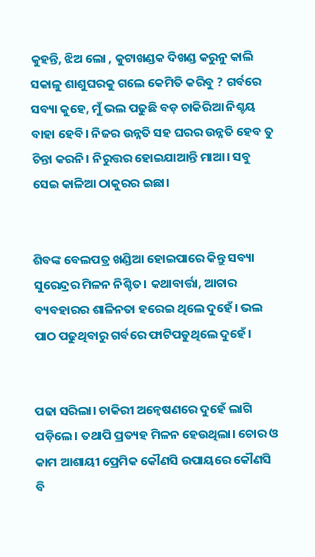କୁହନ୍ତି, ଝିଅ ଲୋ , କୁଟାଖଣ୍ଡକ ଦିଖଣ୍ଡ କରୁନୁ କାଲି ସକାଳୁ ଶାଶୁଘରକୁ ଗଲେ କେମିତି କରିବୁ ? ଗର୍ବରେ ସବ୍ୟା କୁହେ, ମୁଁ ଭଲ ପଢୁଛି ବଡ଼ ଚାକିରିଆ ନିଶ୍ଚୟ ବାହା ହେବି। ନିଜର ଉନ୍ନତି ସହ ଘରର ଉନ୍ନତି ହେବ ତୁ ଚିନ୍ତା କରନି। ନିରୁତ୍ତର ହୋଇଯାଆନ୍ତି ମାଆ। ସବୁ ସେଇ କାଳିଆ ଠାକୁରର ଇଛା।


ଶିବଙ୍କ ବେଲପତ୍ର ଖଣ୍ଡିଆ ହୋଇପାରେ କିନ୍ତୁ ସବ୍ୟା ସୁରେନ୍ଦ୍ରର ମିଳନ ନିଶ୍ଚିତ। କଥାବାର୍ତ୍ତା, ଆଚାର ବ୍ୟବହାରର ଶାଳିନତା ହରେଇ ଥିଲେ ଦୁହେଁ। ଭଲ ପାଠ ପଢୁଥିବାରୁ ଗର୍ବରେ ଫାଟିପଡୁଥିଲେ ଦୁହେଁ।


ପଢା ସରିଲା। ଚାକିରୀ ଅନ୍ବେଷଣରେ ଦୁହେଁ ଲାଗି ପଡ଼ିଲେ। ତଥାପି ପ୍ରତ୍ୟହ ମିଳନ ହେଉଥିଲା। ଚୋର ଓ କାମ ଆଶାୟୀ ପ୍ରେମିକ କୌଣସି ଉପାୟରେ କୌଣସି ବି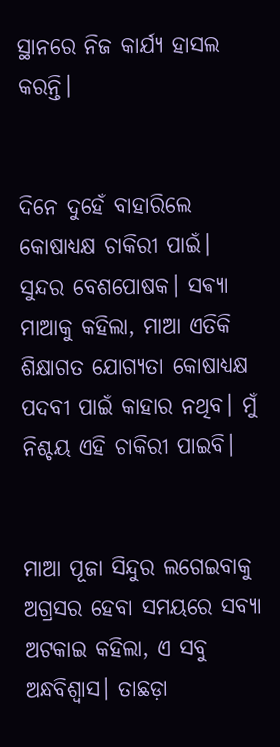ସ୍ଥାନରେ ନିଜ କାର୍ଯ୍ୟ ହାସଲ କରନ୍ତି।


ଦିନେ ଦୁହେଁ ବାହାରିଲେ କୋଷାଧ୍ୟକ୍ଷ ଚାକିରୀ ପାଇଁ। ସୁନ୍ଦର ବେଶପୋଷକ। ସଵ୍ୟା ମାଆକୁ କହିଲା, ମାଆ ଏତିକି ଶିକ୍ଷାଗତ ଯୋଗ୍ୟତା କୋଷାଧ୍ୟକ୍ଷ ପଦବୀ ପାଇଁ କାହାର ନଥିବ। ମୁଁ ନିଶ୍ଚୟ ଏହି ଚାକିରୀ ପାଇବି।


ମାଆ ପୂଜା ସିନ୍ଦୁର ଲଗେଇବାକୁ ଅଗ୍ରସର ହେବା ସମୟରେ ସବ୍ୟା ଅଟକାଇ କହିଲା, ଏ ସବୁ ଅନ୍ଧବିଶ୍ୱାସ। ତାଛଡ଼ା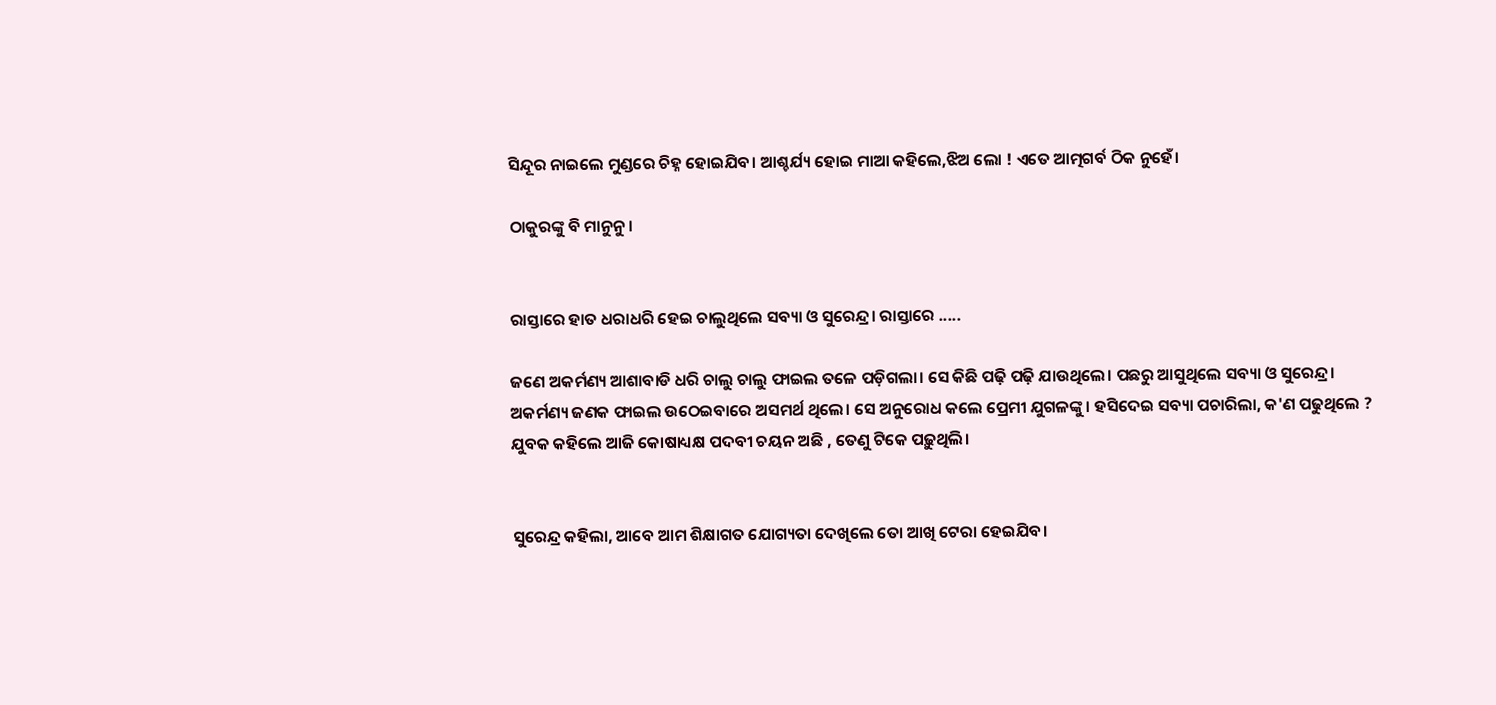ସିନ୍ଦୂର ନାଇଲେ ମୁଣ୍ଡରେ ଚିହ୍ନ ହୋଇଯିବ। ଆଶ୍ଚର୍ଯ୍ୟ ହୋଇ ମାଆ କହିଲେ,ଝିଅ ଲୋ ! ଏତେ ଆତ୍ମଗର୍ବ ଠିକ ନୁହେଁ।

ଠାକୁରଙ୍କୁ ବି ମାନୁନୁ।


ରାସ୍ତାରେ ହାତ ଧରାଧରି ହେଇ ଚାଲୁଥିଲେ ସବ୍ୟା ଓ ସୁରେନ୍ଦ୍ର। ରାସ୍ତାରେ .....

ଜଣେ ଅକର୍ମଣ୍ୟ ଆଶାବାଡି ଧରି ଚାଲୁ ଚାଲୁ ଫାଇଲ ତଳେ ପଡ଼ିଗଲା। ସେ କିଛି ପଢ଼ି ପଢ଼ି ଯାଉଥିଲେ। ପଛରୁ ଆସୁଥିଲେ ସବ୍ୟା ଓ ସୁରେନ୍ଦ୍ର। ଅକର୍ମଣ୍ୟ ଜଣକ ଫାଇଲ ଉଠେଇବାରେ ଅସମର୍ଥ ଥିଲେ। ସେ ଅନୁରୋଧ କଲେ ପ୍ରେମୀ ଯୁଗଳଙ୍କୁ। ହସିଦେଇ ସବ୍ୟା ପଚାରିଲା, କ'ଣ ପଢୁଥିଲେ ? ଯୁବକ କହିଲେ ଆଜି କୋଷାଧ୍ୟକ୍ଷ ପଦବୀ ଚୟନ ଅଛି , ତେଣୁ ଟିକେ ପଢ଼ୁଥିଲି।


ସୁରେନ୍ଦ୍ର କହିଲା, ଆବେ ଆମ ଶିକ୍ଷାଗତ ଯୋଗ୍ୟତା ଦେଖିଲେ ତୋ ଆଖି ଟେରା ହେଇଯିବ।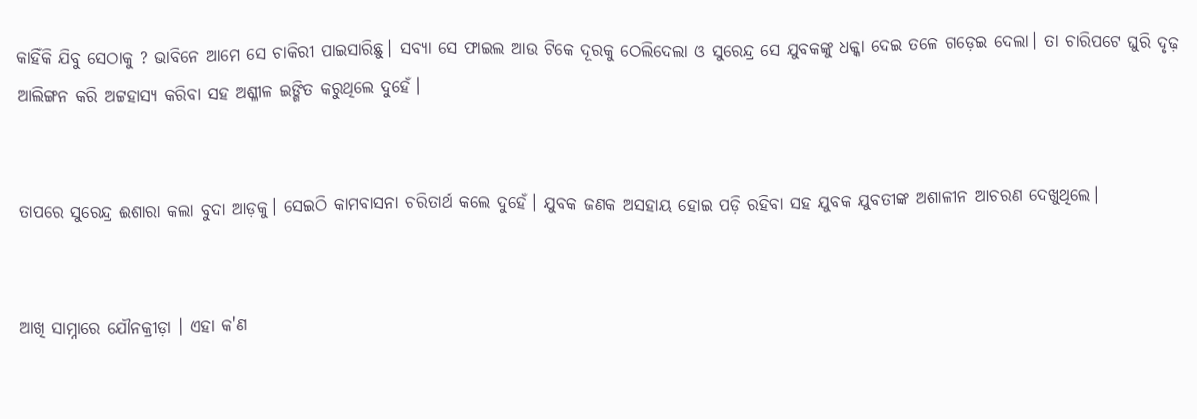କାହିଁକି ଯିବୁ ସେଠାକୁ ? ଭାବିନେ ଆମେ ସେ ଚାକିରୀ ପାଇସାରିଛୁ। ସବ୍ୟା ସେ ଫାଇଲ ଆଉ ଟିକେ ଦୂରକୁ ଠେଲିଦେଲା ଓ ସୁରେନ୍ଦ୍ର ସେ ଯୁବକଙ୍କୁ ଧକ୍କା ଦେଇ ତଳେ ଗଡ଼େଇ ଦେଲା। ତା ଚାରିପଟେ ଘୁରି ଦୃଢ଼ ଆଲିଙ୍ଗନ କରି ଅଟ୍ଟହାସ୍ୟ କରିବା ସହ ଅଶ୍ଳୀଳ ଇଙ୍ଗିତ କରୁଥିଲେ ଦୁହେଁ।


ତାପରେ ସୁରେନ୍ଦ୍ର ଈଶାରା କଲା ବୁଦା ଆଡ଼କୁ। ସେଇଠି କାମବାସନା ଚରିତାର୍ଥ କଲେ ଦୁହେଁ। ଯୁବକ ଜଣକ ଅସହାୟ ହୋଇ ପଡ଼ି ରହିବା ସହ ଯୁବକ ଯୁବତୀଙ୍କ ଅଶାଳୀନ ଆଚରଣ ଦେଖୁଥିଲେ।


ଆଖି ସାମ୍ନାରେ ଯୌନକ୍ରୀଡ଼ା । ଏହା କ'ଣ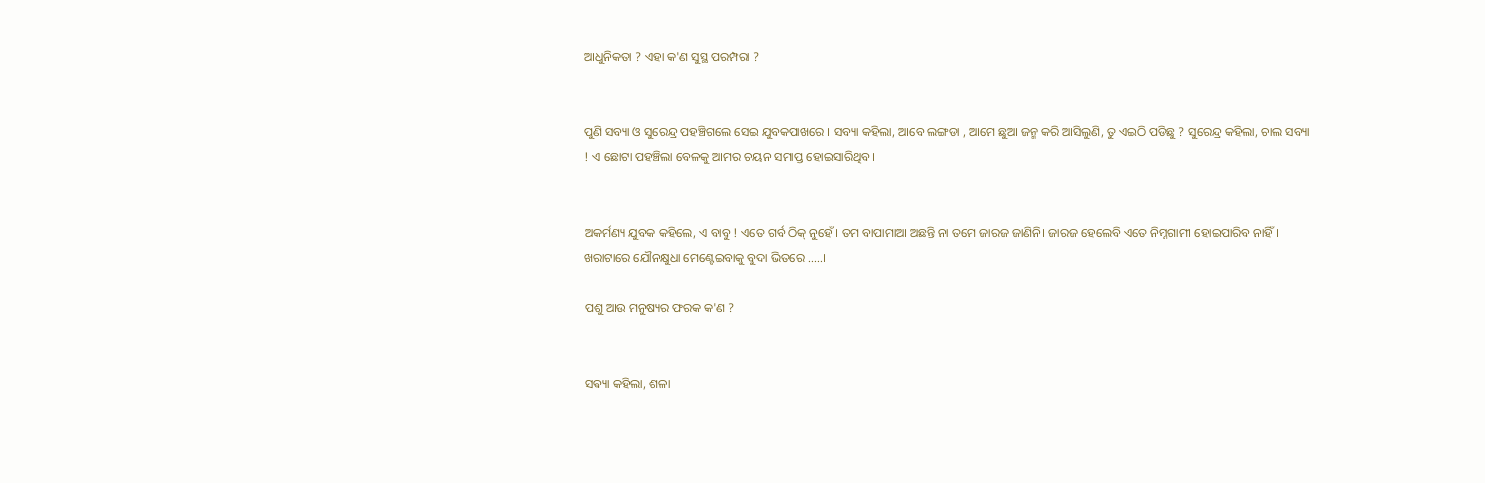ଆଧୁନିକତା ? ଏହା କ'ଣ ସୁସ୍ଥ ପରମ୍ପରା ?


ପୁଣି ସବ୍ୟା ଓ ସୁରେନ୍ଦ୍ର ପହଞ୍ଚିଗଲେ ସେଇ ଯୁବକପାଖରେ । ସବ୍ୟା କହିଲା, ଆବେ ଲଙ୍ଗଡା , ଆମେ ଛୁଆ ଜନ୍ମ କରି ଆସିଲୁଣି, ତୁ ଏଇଠି ପଡିଛୁ ? ସୁରେନ୍ଦ୍ର କହିଲା, ଚାଲ ସବ୍ୟା ! ଏ ଛୋଟା ପହଞ୍ଚିଲା ବେଳକୁ ଆମର ଚୟନ ସମାପ୍ତ ହୋଇସାରିଥିବ।


ଅକର୍ମଣ୍ୟ ଯୁବକ କହିଲେ, ଏ ବାବୁ ! ଏତେ ଗର୍ବ ଠିକ୍ ନୁହେଁ। ତମ ବାପାମାଆ ଅଛନ୍ତି ନା ତମେ ଜାରଜ ଜାଣିନି। ଜାରଜ ହେଲେବି ଏତେ ନିମ୍ନଗାମୀ ହୋଇପାରିବ ନାହିଁ। ଖରାଟାରେ ଯୌନକ୍ଷୁଧା ମେଣ୍ଟେଇବାକୁ ବୁଦା ଭିତରେ .....।

ପଶୁ ଆଉ ମନୁଷ୍ୟର ଫରକ କ'ଣ ?


ସଵ୍ୟା କହିଲା, ଶଳା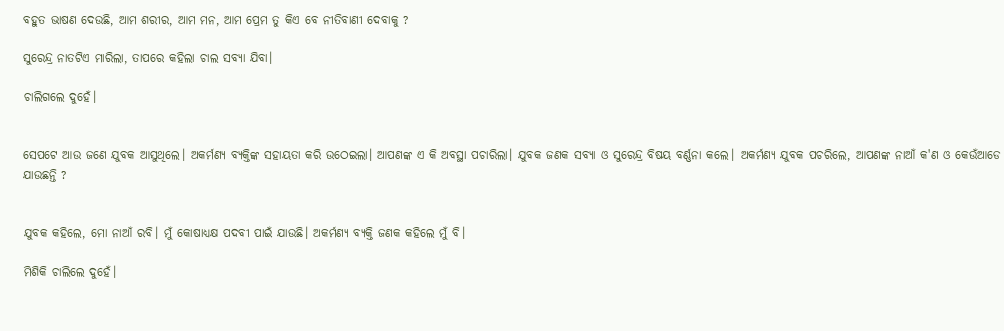ବହୁତ ଭାଷଣ ଦେଉଛି, ଆମ ଶରୀର, ଆମ ମନ, ଆମ ପ୍ରେମ ତୁ କିଏ ବେ ନୀତିବାଣୀ ଦେବାକୁ ?

ସୁରେନ୍ଦ୍ର ନାତଟିଏ ମାରିଲା, ତାପରେ କହିଲା ଚାଲ ସବ୍ୟା ଯିବା।

ଚାଲିଗଲେ ଦୁହେଁ।


ସେପଟେ ଆଉ ଜଣେ ଯୁବକ ଆସୁଥିଲେ। ଅକର୍ମଣ୍ୟ ବ୍ୟକ୍ତିଙ୍କ ସହାୟତା କରି ଉଠେଇଲା। ଆପଣଙ୍କ ଏ କି ଅବସ୍ଥା ପଚାରିଲା। ଯୁବକ ଜଣକ ସବ୍ୟା ଓ ସୁରେନ୍ଦ୍ର ବିଷୟ ବର୍ଣ୍ଣନା କଲେ। ଅକର୍ମଣ୍ୟ ଯୁବକ ପଚରିଲେ, ଆପଣଙ୍କ ନାଆଁ କ'ଣ ଓ କେଉଁଆଡେ ଯାଉଛନ୍ତି ?


ଯୁବକ କହିଲେ, ମୋ ନାଆଁ ରବି। ମୁଁ କୋଷାଧ୍ୟକ୍ଷ ପଦବୀ ପାଇଁ ଯାଉଛି। ଅକର୍ମଣ୍ୟ ବ୍ୟକ୍ତି ଜଣକ କହିଲେ ମୁଁ ବି।

ମିଶିକି ଚାଲିଲେ ଦୁହେଁ।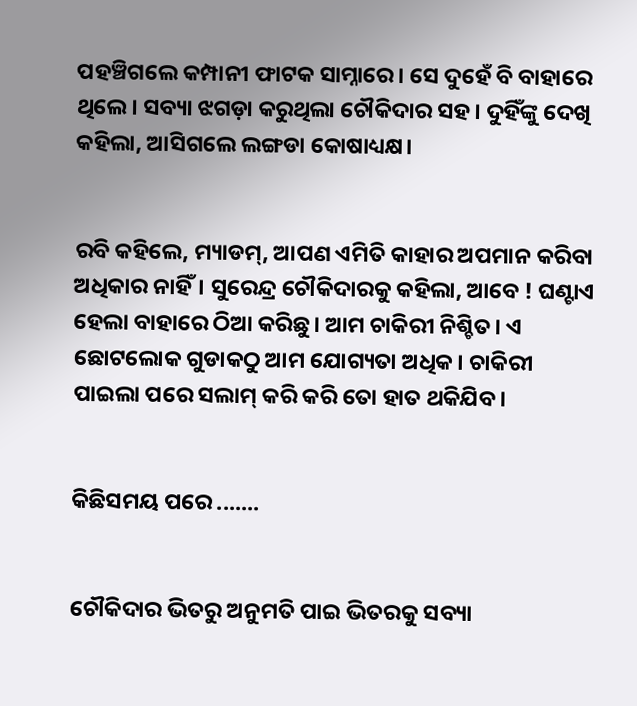ପହଞ୍ଚିଗଲେ କମ୍ପାନୀ ଫାଟକ ସାମ୍ନାରେ। ସେ ଦୁହେଁ ବି ବାହାରେ ଥିଲେ। ସବ୍ୟା ଝଗଡ଼ା କରୁଥିଲା ଚୌକିଦାର ସହ। ଦୁହିଁଙ୍କୁ ଦେଖି କହିଲା, ଆସିଗଲେ ଲଙ୍ଗଡା କୋଷାଧ୍ୟକ୍ଷ।


ରବି କହିଲେ, ମ୍ୟାଡମ୍, ଆପଣ ଏମିତି କାହାର ଅପମାନ କରିବା ଅଧିକାର ନାହିଁ। ସୁରେନ୍ଦ୍ର ଚୌକିଦାରକୁ କହିଲା, ଆବେ ! ଘଣ୍ଟାଏ ହେଲା ବାହାରେ ଠିଆ କରିଛୁ। ଆମ ଚାକିରୀ ନିଶ୍ଚିତ। ଏ ଛୋଟଲୋକ ଗୁଡାକଠୁ ଆମ ଯୋଗ୍ୟତା ଅଧିକ। ଚାକିରୀ ପାଇଲା ପରେ ସଲାମ୍ କରି କରି ତୋ ହାତ ଥକିଯିବ।


କିଛିସମୟ ପରେ .......


ଚୌକିଦାର ଭିତରୁ ଅନୁମତି ପାଇ ଭିତରକୁ ସବ୍ୟା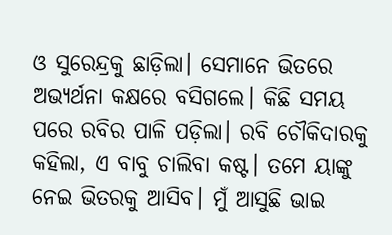ଓ ସୁରେନ୍ଦ୍ରକୁ ଛାଡ଼ିଲା। ସେମାନେ ଭିତରେ ଅଭ୍ୟର୍ଥନା କକ୍ଷରେ ବସିଗଲେ। କିଛି ସମୟ ପରେ ରବିର ପାଳି ପଡ଼ିଲା। ରବି ଚୌକିଦାରକୁ କହିଲା, ଏ ବାବୁ ଚାଲିବା କଷ୍ଟ। ତମେ ୟାଙ୍କୁ ନେଇ ଭିତରକୁ ଆସିବ। ମୁଁ ଆସୁଛି ଭାଇ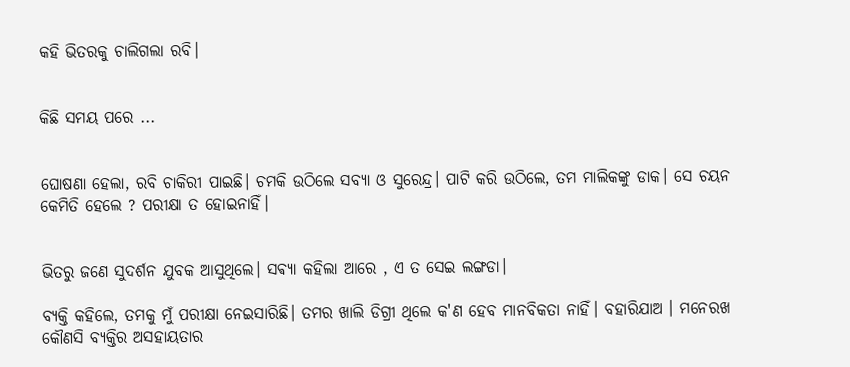କହି ଭିତରକୁ ଚାଲିଗଲା ରବି।


କିଛି ସମୟ ପରେ ...


ଘୋଷଣା ହେଲା, ରବି ଚାକିରୀ ପାଇଛି। ଚମକି ଉଠିଲେ ସବ୍ୟା ଓ ସୁରେନ୍ଦ୍ର। ପାଟି କରି ଉଠିଲେ, ତମ ମାଲିକଙ୍କୁ ଡାକ। ସେ ଚୟନ କେମିତି ହେଲେ ? ପରୀକ୍ଷା ତ ହୋଇନାହିଁ।


ଭିତରୁ ଜଣେ ସୁଦର୍ଶନ ଯୁବକ ଆସୁଥିଲେ। ସଵ୍ୟା କହିଲା ଆରେ , ଏ ତ ସେଇ ଲଙ୍ଗଡା।

ବ୍ୟକ୍ତି କହିଲେ, ତମକୁ ମୁଁ ପରୀକ୍ଷା ନେଇସାରିଛି। ତମର ଖାଲି ଡିଗ୍ରୀ ଥିଲେ କ'ଣ ହେବ ମାନବିକତା ନାହିଁ। ବହାରିଯାଅ । ମନେରଖ କୌଣସି ବ୍ୟକ୍ତିର ଅସହାୟତାର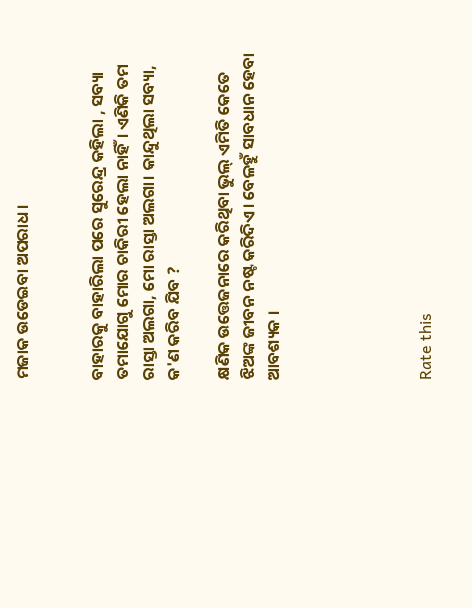ମଜାକ ଉଡେଇବା ଅପରାଧ।


ବାହାରକୁ ବାହାରିଲା ପରେ ସୁରେନ୍ଦ୍ର କହିଲା , ସବ୍ୟା ତମାଯୋଗୁ ମୋର ଚାକିରୀ ହେଲା ନାହିଁ। ଏଣିକି ତମ ରାସ୍ତା ଅଲଗା, ମୋ ରାସ୍ତା ଅଲଗା। କାନ୍ଦୁଥିଲା ସବ୍ୟା, କ'ଣ କରିବ ଯିବ ?

କ୍ଷଣିକ ଉତ୍ତେଜନାରେ କରିଥିବା ଭୁଲ୍ ଏମିତି କେତେ ଝିଅଙ୍କ ଜୀବନ ନଷ୍ଟ କରିଦିଏ। ବେଳହୁଁ ସାବଧାନ ହେବା ଆବଶ୍ୟକ ।





Rate this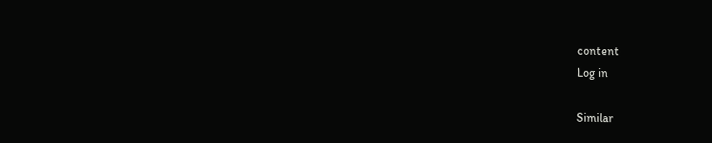content
Log in

Similar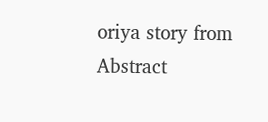oriya story from Abstract